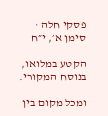פסקי חלה · סימן א׳, י״ח

הקטע במלואו, בנוסח המקורי.

ומכל מקום בין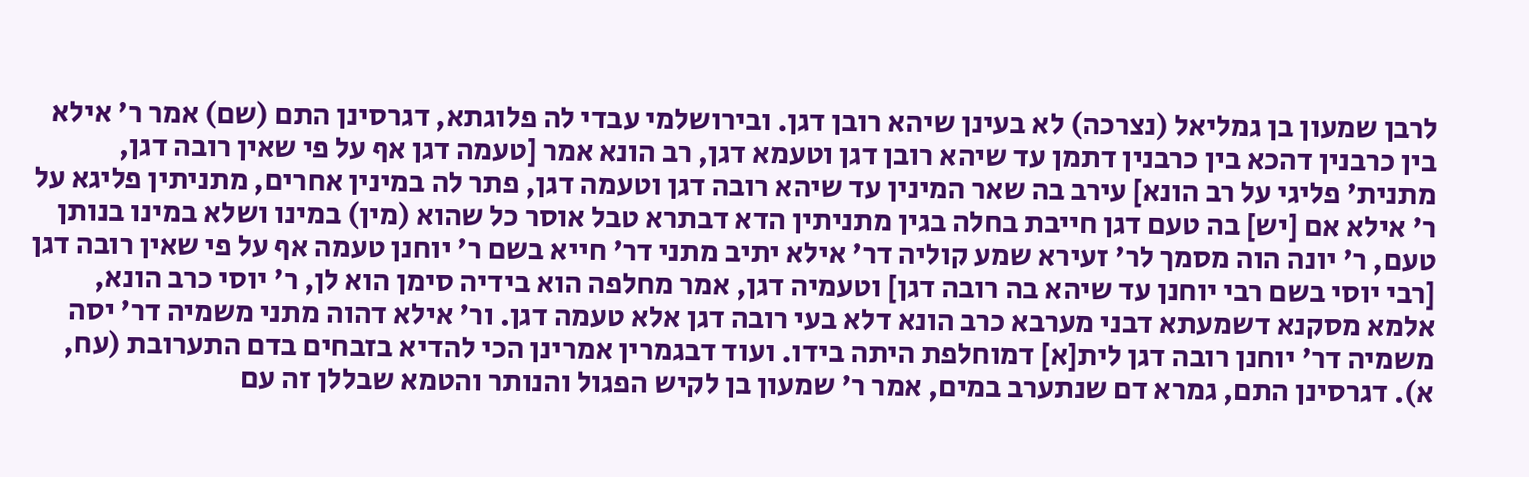לרבן שמעון בן גמליאל (נצרכה) לא בעינן שיהא רובן דגן. ובירושלמי עבדי לה פלוגתא, דגרסינן התם (שם) אמר ר' אילא בין כרבנין דהכא בין כרבנין דתמן עד שיהא רובן דגן וטעמא דגן, רב הונא אמר [טעמה דגן אף על פי שאין רובה דגן, מתנית' פליגי על רב הונא] עירב בה שאר המינין עד שיהא רובה דגן וטעמה דגן, פתר לה במינין אחרים, מתניתין פליגא על ר' אילא אם [יש] בה טעם דגן חייבת בחלה בגין מתניתין הדא דבתרא טבל אוסר כל שהוא (מין) במינו ושלא במינו בנותן טעם, ר' יונה הוה מסמך לר' זעירא שמע קוליה דר' אילא יתיב מתני דר' חייא בשם ר' יוחנן טעמה אף על פי שאין רובה דגן [רבי יוסי בשם רבי יוחנן עד שיהא בה רובה דגן] וטעמיה דגן, אמר מחלפה הוא בידיה סימן הוא לן, ר' יוסי כרב הונא, אלמא מסקנא דשמעתא דבני מערבא כרב הונא דלא בעי רובה דגן אלא טעמה דגן. ור' אילא דהוה מתני משמיה דר' יסה משמיה דר' יוחנן רובה דגן לית[א] דמוחלפת היתה בידו. ועוד דבגמרין אמרינן הכי להדיא בזבחים בדם התערובת (עח, א). דגרסינן התם, גמרא דם שנתערב במים, אמר ר' שמעון בן לקיש הפגול והנותר והטמא שבללן זה עם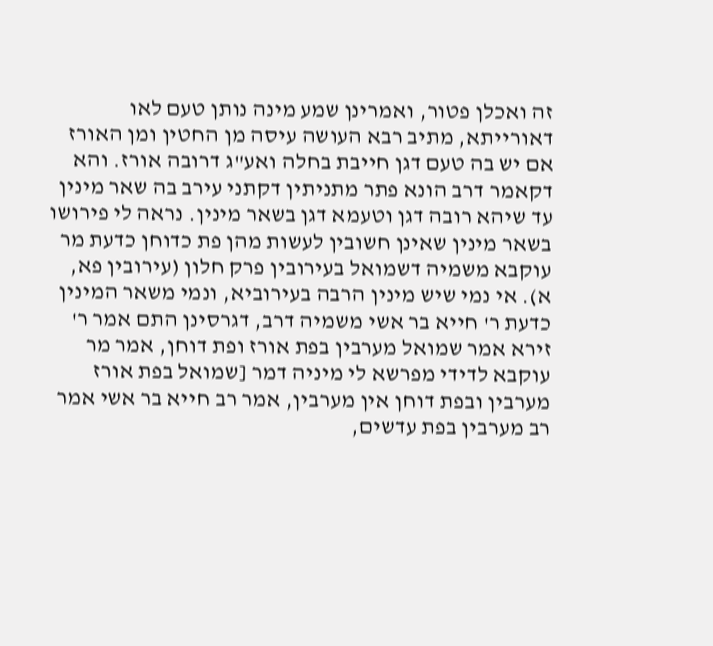זה ואכלן פטור, ואמרינן שמע מינה נותן טעם לאו דאורייתא, מתיב רבא העושה עיסה מן החטין ומן האורז אם יש בה טעם דגן חייבת בחלה ואע"ג דרובה אורז. והא דקאמר דרב הונא פתר מתניתין דקתני עירב בה שאר מינין עד שיהא רובה דגן וטעמא דגן בשאר מינין. נראה לי פירושו בשאר מינין שאינן חשובין לעשות מהן פת כדוחן כדעת מר עוקבא משמיה דשמואל בעירובין פרק חלון (עירובין פא, א). אי נמי שיש מינין הרבה בעירוביא, ונמי משאר המינין כדעת ר' חייא בר אשי משמיה דרב, דגרסינן התם אמר ר' זירא אמר שמואל מערבין בפת אורז ופת דוחן, אמר מר עוקבא לדידי מפרשא לי מיניה דמר [שמואל בפת אורז מערבין ובפת דוחן אין מערבין, אמר רב חייא בר אשי אמר רב מערבין בפת עדשים,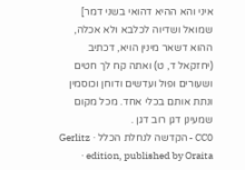איני והא ההיא דהואי בשני דמר] שמואל ושדיוה לכלבא ולא אכלה, ההוא דשאר מינין הויא, דכתיב (יחזקאל ד, ט) ואתה קח לך חטים ושעורים ופול ועדשים ודוחן וכוסמין ונתת אותם בכלי אחד. מכל מקום שמעינן דגן רוב דגן .
CC0 - הקדשה לנחלת הכלל · Gerlitz edition, published by Oraita ·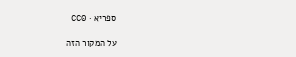ספריא · CC0

על המקור הזה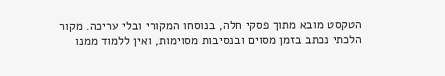הטקסט מובא מתוך פסקי חלה, בנוסחו המקורי ובלי עריכה. מקור הלכתי נכתב בזמן מסוים ובנסיבות מסוימות, ואין ללמוד ממנו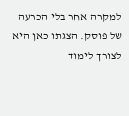למקרה אחר בלי הכרעה של פוסק. הצגתו כאן היא לצורך לימוד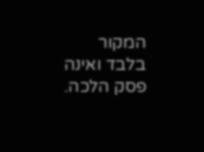המקור בלבד ואינה פסק הלכה.